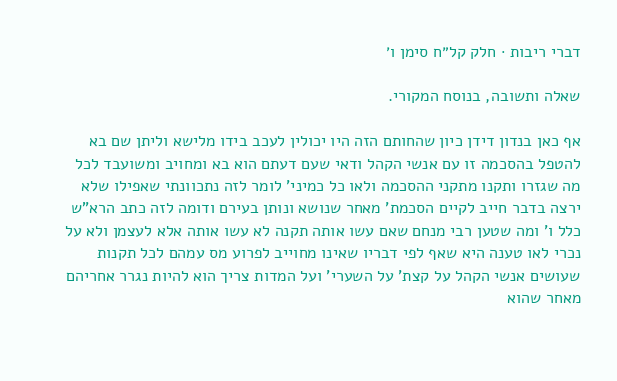דברי ריבות · חלק קל״ח סימן ו׳

שאלה ותשובה, בנוסח המקורי.

אף כאן בנדון דידן כיון שהחותם הזה היו יכולין לעכב בידו מלישא וליתן שם בא להטפל בהסכמה זו עם אנשי הקהל ודאי שעם דעתם הוא בא ומחויב ומשועבד לכל מה שגזרו ותקנו מתקני ההסכמה ולאו כל כמיני' לומר לזה נתכוונתי שאפילו שלא ירצה בדבר חייב לקיים הסכמת' מאחר שנושא ונותן בעירם ודומה לזה כתב הרא"ש כלל ו' ומה שטען רבי מנחם שאם עשו אותה תקנה לא עשו אותה אלא לעצמן ולא על נכרי לאו טענה היא שאף לפי דבריו שאינו מחוייב לפרוע מס עמהם לכל תקנות שעושים אנשי הקהל על קצת' על השערי' ועל המדות צריך הוא להיות נגרר אחריהם מאחר שהוא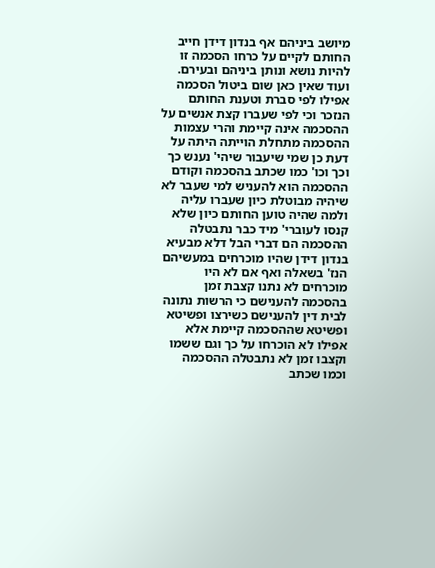מיושב ביניהם אף בנדון דידן חייב החותם לקיים על כרחו הסכמה זו להיות נושא ונותן ביניהם ובעירם. ועוד שאין כאן שום ביטול הסכמה אפילו לפי סברת וטענת החותם הנזכר וכי לפי שעברו קצת אנשים על ההסכמה אינה קיימת והרי עצמות ההסכמה מתחלת הוייתה היתה על דעת כן שמי שיעבור שיהי' נענש כך וכך וכו' כמו שכתב בהסכמה וקודם ההסכמה הוא להעניש למי שעבר לא שיהיה מבוטלת כיון שעברו עליה ולמה שהיה טוען החותם כיון שלא קנסו לעוברי' מיד כבר נתבטלה ההסכמה הם דברי הבל דלא מבעיא בנדון דידן שהיו מוכרחים במעשיהם הנז' בשאלה ואף אם לא היו מוכרחים לא נתנו קצבת זמן בהסכמה להענישם כי הרשות נתונה לבית דין להענישם כשירצו ופשיטא ופשיטא שההסכמה קיימת אלא אפילו לא הוכרחו על כך וגם ששמו וקצבו זמן לא נתבטלה ההסכמה וכמו שכתב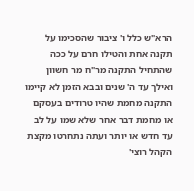הרא"ש כלל ו' ציבור שהסכימו על תקנה אחת והטילו חרם על ככה שהתחיל התקנה מר"ח מר חשוון ואילך עד ה' שנים ובבא הזמן לא קיימו התקנה מחמת שהיו טרודים בעסקם או מחמת דבר אחר שלא שמו על לב עד חדש או יותר ועתה נתחרטו מקצת הקהל רוצי'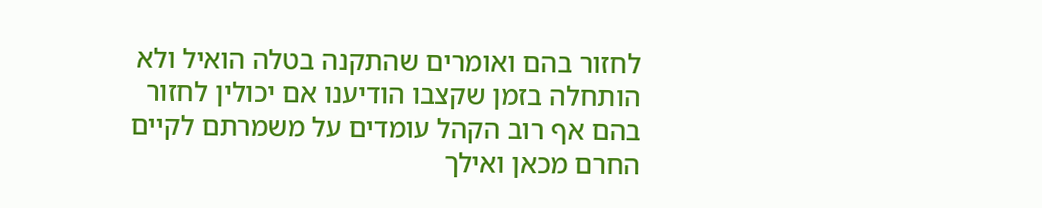לחזור בהם ואומרים שהתקנה בטלה הואיל ולא הותחלה בזמן שקצבו הודיענו אם יכולין לחזור בהם אף רוב הקהל עומדים על משמרתם לקיים החרם מכאן ואילך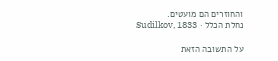והחוזרים הם מועטים.
נחלת הכלל · Sudilkov, 1833

על התשובה הזאת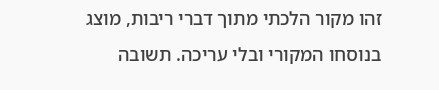זהו מקור הלכתי מתוך דברי ריבות, מוצג בנוסחו המקורי ובלי עריכה. תשובה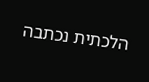הלכתית נכתבה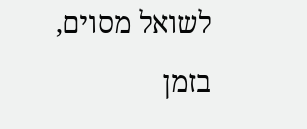לשואל מסוים, בזמן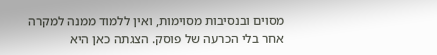מסוים ובנסיבות מסוימות, ואין ללמוד ממנה למקרה אחר בלי הכרעה של פוסק. הצגתה כאן היא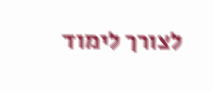לצורך לימוד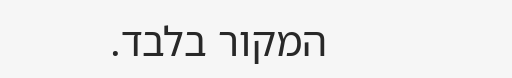המקור בלבד.